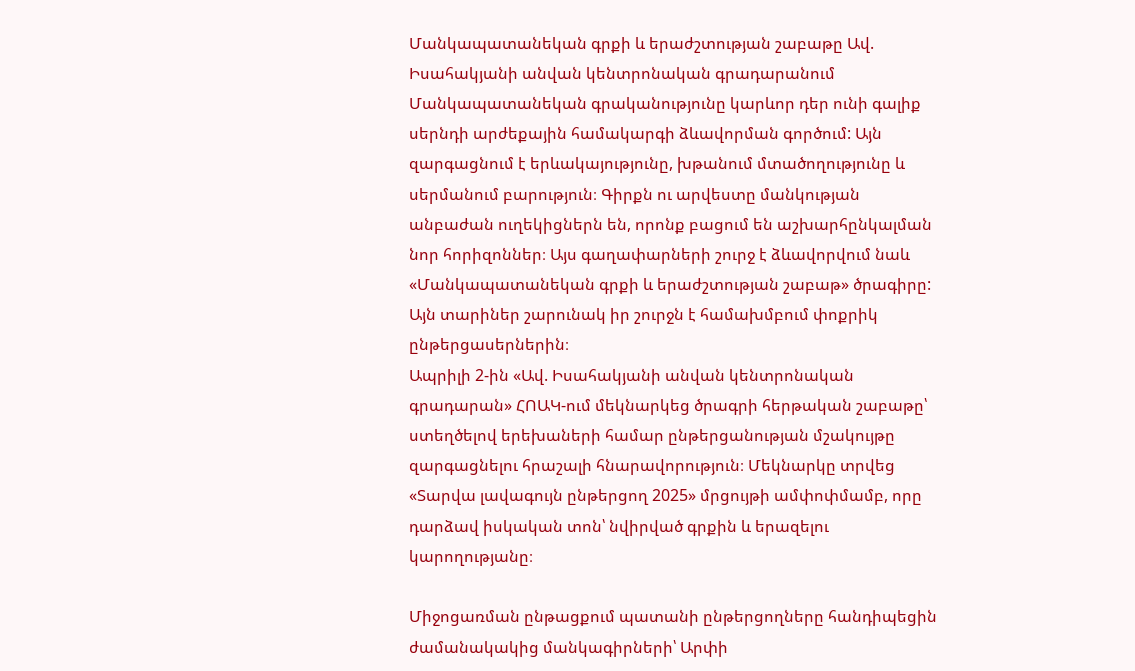Մանկապատանեկան գրքի և երաժշտության շաբաթը Ավ. Իսահակյանի անվան կենտրոնական գրադարանում
Մանկապատանեկան գրականությունը կարևոր դեր ունի գալիք սերնդի արժեքային համակարգի ձևավորման գործում: Այն զարգացնում է երևակայությունը, խթանում մտածողությունը և սերմանում բարություն։ Գիրքն ու արվեստը մանկության անբաժան ուղեկիցներն են, որոնք բացում են աշխարհընկալման նոր հորիզոններ։ Այս գաղափարների շուրջ է ձևավորվում նաև «Մանկապատանեկան գրքի և երաժշտության շաբաթ» ծրագիրը: Այն տարիներ շարունակ իր շուրջն է համախմբում փոքրիկ ընթերցասերներին։
Ապրիլի 2-ին «Ավ. Իսահակյանի անվան կենտրոնական գրադարան» ՀՈԱԿ-ում մեկնարկեց ծրագրի հերթական շաբաթը՝ ստեղծելով երեխաների համար ընթերցանության մշակույթը զարգացնելու հրաշալի հնարավորություն։ Մեկնարկը տրվեց «Տարվա լավագույն ընթերցող 2025» մրցույթի ամփոփմամբ, որը դարձավ իսկական տոն՝ նվիրված գրքին և երազելու կարողությանը։

Միջոցառման ընթացքում պատանի ընթերցողները հանդիպեցին ժամանակակից մանկագիրների՝ Արփի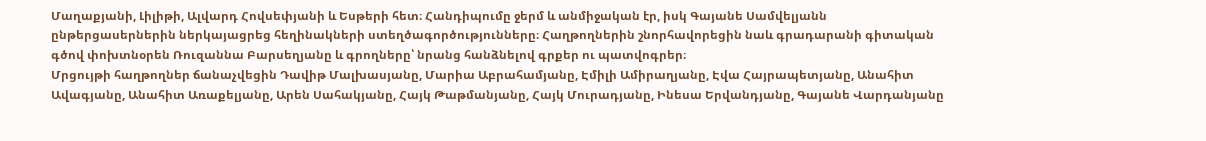Մաղաքյանի, Լիլիթի, Ալվարդ Հովսեփյանի և Եսթերի հետ։ Հանդիպումը ջերմ և անմիջական էր, իսկ Գայանե Սամվելյանն ընթերցասերներին ներկայացրեց հեղինակների ստեղծագործությունները։ Հաղթողներին շնորհավորեցին նաև գրադարանի գիտական գծով փոխտնօրեն Ռուզաննա Բարսեղյանը և գրողները՝ նրանց հանձնելով գրքեր ու պատվոգրեր։
Մրցույթի հաղթողներ ճանաչվեցին Դավիթ Մալխասյանը, Մարիա Աբրահամյանը, Էմիլի Ամիրաղյանը, Էվա Հայրապետյանը, Անահիտ Ավագյանը, Անահիտ Առաքելյանը, Արեն Սահակյանը, Հայկ Թաթմանյանը, Հայկ Մուրադյանը, Ինեսա Երվանդյանը, Գայանե Վարդանյանը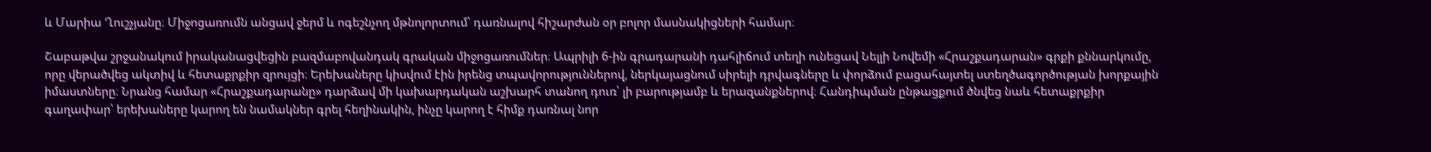և Մարիա Ղուշչյանը։ Միջոցառումն անցավ ջերմ և ոգեշնչող մթնոլորտում՝ դառնալով հիշարժան օր բոլոր մասնակիցների համար։

Շաբաթվա շրջանակում իրականացվեցին բազմաբովանդակ գրական միջոցառումներ։ Ապրիլի 6-ին գրադարանի դահլիճում տեղի ունեցավ Նելլի Նովեմի «Հրաշքադարան» գրքի քննարկումը, որը վերածվեց ակտիվ և հետաքրքիր զրույցի։ Երեխաները կիսվում էին իրենց տպավորություններով, ներկայացնում սիրելի դրվագները և փորձում բացահայտել ստեղծագործության խորքային իմաստները։ Նրանց համար «Հրաշքադարանը» դարձավ մի կախարդական աշխարհ տանող դուռ՝ լի բարությամբ և երազանքներով։ Հանդիպման ընթացքում ծնվեց նաև հետաքրքիր գաղափար՝ երեխաները կարող են նամակներ գրել հեղինակին, ինչը կարող է հիմք դառնալ նոր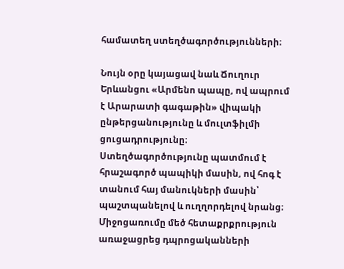համատեղ ստեղծագործությունների։

Նույն օրը կայացավ նաև Ճուղուր Երևանցու «Արմենո պապը, ով ապրում է Արարատի գագաթին» վիպակի ընթերցանությունը և մուլտֆիլմի ցուցադրությունը։ Ստեղծագործությունը պատմում է հրաշագործ պապիկի մասին, ով հոգ է տանում հայ մանուկների մասին՝ պաշտպանելով և ուղղորդելով նրանց։ Միջոցառումը մեծ հետաքրքրություն առաջացրեց դպրոցականների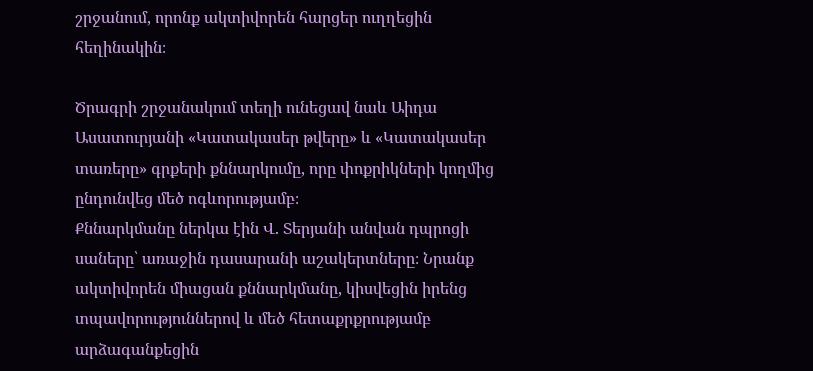շրջանում, որոնք ակտիվորեն հարցեր ուղղեցին հեղինակին։

Ծրագրի շրջանակում տեղի ունեցավ նաև Աիդա Ասատուրյանի «Կատակասեր թվերը» և «Կատակասեր տառերը» գրքերի քննարկումը, որը փոքրիկների կողմից ընդունվեց մեծ ոգևորությամբ։
Քննարկմանը ներկա էին Վ. Տերյանի անվան դպրոցի սաները՝ առաջին դասարանի աշակերտները։ Նրանք ակտիվորեն միացան քննարկմանը, կիսվեցին իրենց տպավորություններով և մեծ հետաքրքրությամբ արձագանքեցին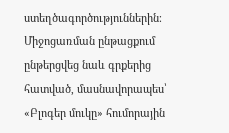ստեղծագործություններին։ Միջոցառման ընթացքում ընթերցվեց նաև գրքերից հատված, մասնավորապես՝ «Բլոգեր մուկը» հումորային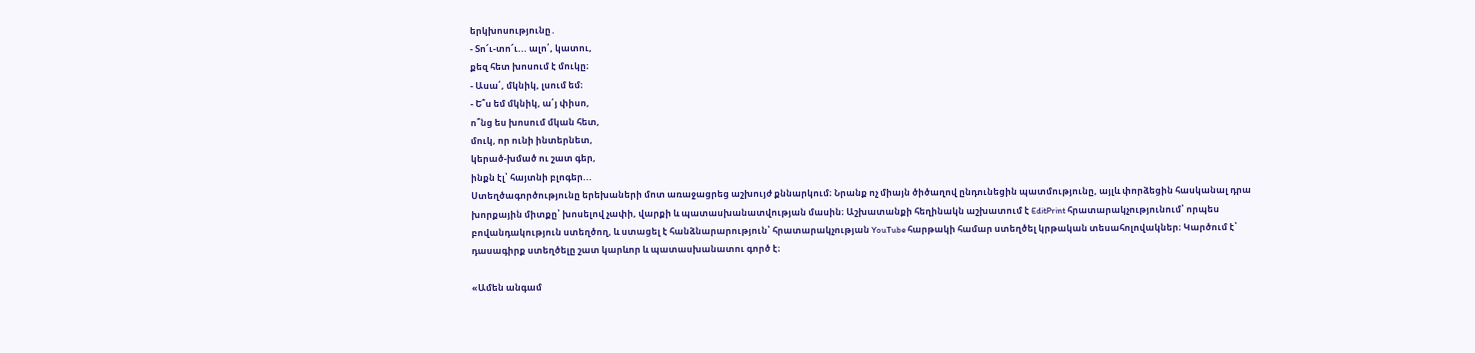երկխոսությունը․
- Տո՜ւ-տո՜ւ... ալո՛, կատու,
քեզ հետ խոսում է մուկը։
- Ասա՛, մկնիկ, լսում եմ։
- Ե՞ս եմ մկնիկ, ա՛յ փիսո,
ո՞նց ես խոսում մկան հետ,
մուկ, որ ունի ինտերնետ,
կերած-խմած ու շատ գեր,
ինքն էլ՝ հայտնի բլոգեր...
Ստեղծագործությունը երեխաների մոտ առաջացրեց աշխույժ քննարկում։ Նրանք ոչ միայն ծիծաղով ընդունեցին պատմությունը, այլև փորձեցին հասկանալ դրա խորքային միտքը՝ խոսելով չափի, վարքի և պատասխանատվության մասին։ Աշխատանքի հեղինակն աշխատում է EditPrint հրատարակչությունում՝ որպես բովանդակություն ստեղծող, և ստացել է հանձնարարություն՝ հրատարակչության YouTube հարթակի համար ստեղծել կրթական տեսահոլովակներ։ Կարծում է՝ դասագիրք ստեղծելը շատ կարևոր և պատասխանատու գործ է։

«Ամեն անգամ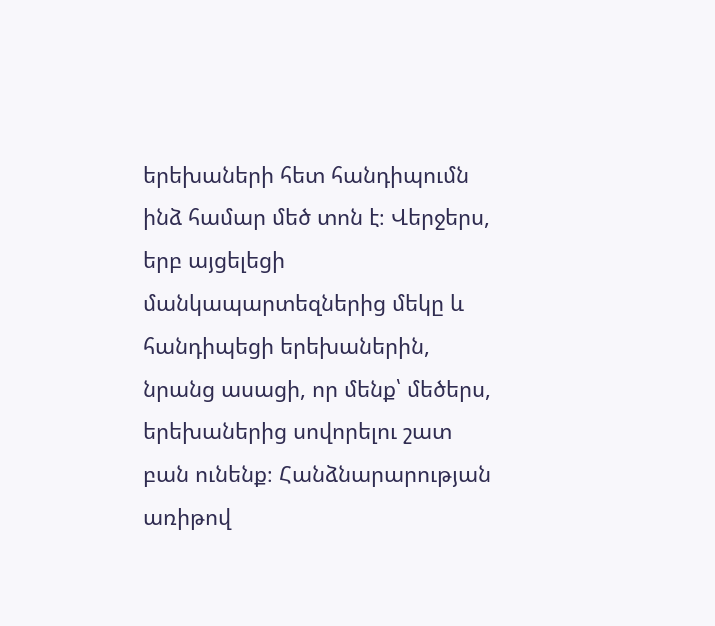երեխաների հետ հանդիպումն ինձ համար մեծ տոն է։ Վերջերս, երբ այցելեցի մանկապարտեզներից մեկը և հանդիպեցի երեխաներին, նրանց ասացի, որ մենք՝ մեծերս, երեխաներից սովորելու շատ բան ունենք։ Հանձնարարության առիթով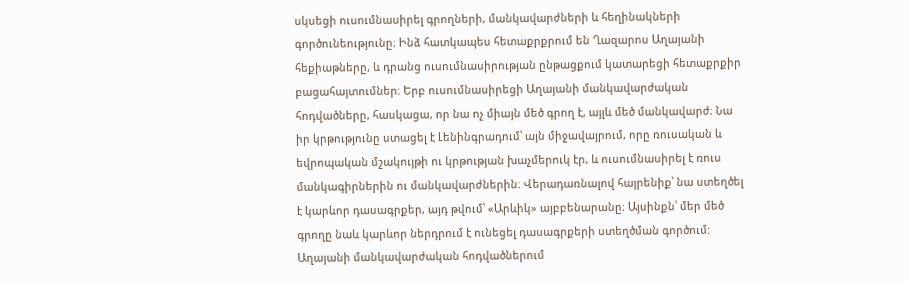սկսեցի ուսումնասիրել գրողների, մանկավարժների և հեղինակների գործունեությունը։ Ինձ հատկապես հետաքրքրում են Ղազարոս Աղայանի հեքիաթները, և դրանց ուսումնասիրության ընթացքում կատարեցի հետաքրքիր բացահայտումներ։ Երբ ուսումնասիրեցի Աղայանի մանկավարժական հոդվածները, հասկացա, որ նա ոչ միայն մեծ գրող է, այլև մեծ մանկավարժ։ Նա իր կրթությունը ստացել է Լենինգրադում՝ այն միջավայրում, որը ռուսական և եվրոպական մշակույթի ու կրթության խաչմերուկ էր, և ուսումնասիրել է ռուս մանկագիրներին ու մանկավարժներին։ Վերադառնալով հայրենիք՝ նա ստեղծել է կարևոր դասագրքեր, այդ թվում՝ «Արևիկ» այբբենարանը։ Այսինքն՝ մեր մեծ գրողը նաև կարևոր ներդրում է ունեցել դասագրքերի ստեղծման գործում: Աղայանի մանկավարժական հոդվածներում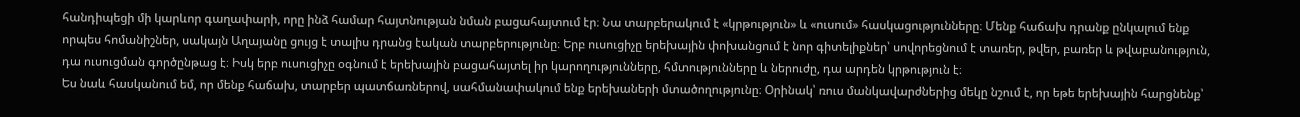հանդիպեցի մի կարևոր գաղափարի, որը ինձ համար հայտնության նման բացահայտում էր։ Նա տարբերակում է «կրթություն» և «ուսում» հասկացությունները։ Մենք հաճախ դրանք ընկալում ենք որպես հոմանիշներ, սակայն Աղայանը ցույց է տալիս դրանց էական տարբերությունը։ Երբ ուսուցիչը երեխային փոխանցում է նոր գիտելիքներ՝ սովորեցնում է տառեր, թվեր, բառեր և թվաբանություն, դա ուսուցման գործընթաց է։ Իսկ երբ ուսուցիչը օգնում է երեխային բացահայտել իր կարողությունները, հմտությունները և ներուժը, դա արդեն կրթություն է։
Ես նաև հասկանում եմ, որ մենք հաճախ, տարբեր պատճառներով, սահմանափակում ենք երեխաների մտածողությունը։ Օրինակ՝ ռուս մանկավարժներից մեկը նշում է, որ եթե երեխային հարցնենք՝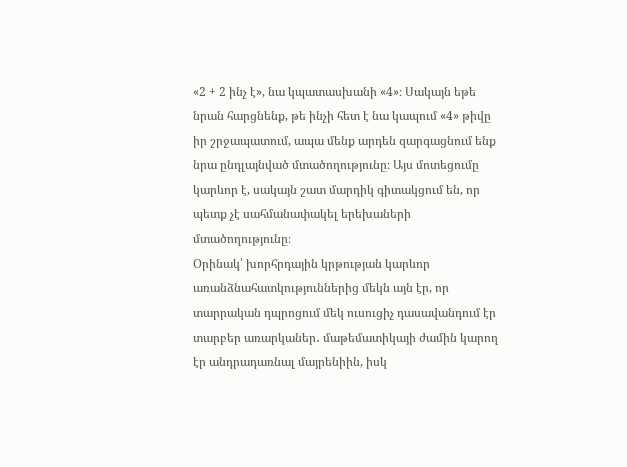«2 + 2 ինչ է», նա կպատասխանի «4»։ Սակայն եթե նրան հարցնենք, թե ինչի հետ է նա կապում «4» թիվը իր շրջապատում, ապա մենք արդեն զարգացնում ենք նրա ընդլայնված մտածողությունը։ Այս մոտեցումը կարևոր է, սակայն շատ մարդիկ գիտակցում են, որ պետք չէ սահմանափակել երեխաների մտածողությունը։
Օրինակ՝ խորհրդային կրթության կարևոր առանձնահատկություններից մեկն այն էր, որ տարրական դպրոցում մեկ ուսուցիչ դասավանդում էր տարբեր առարկաներ․ մաթեմատիկայի ժամին կարող էր անդրադառնալ մայրենիին, իսկ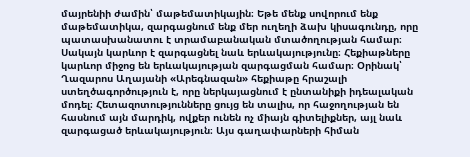մայրենիի ժամին՝ մաթեմատիկային։ Եթե մենք սովորում ենք մաթեմատիկա, զարգացնում ենք մեր ուղեղի ձախ կիսագունդը, որը պատասխանատու է տրամաբանական մտածողության համար։ Սակայն կարևոր է զարգացնել նաև երևակայությունը։ Հեքիաթները կարևոր միջոց են երևակայության զարգացման համար։ Օրինակ՝ Ղազարոս Աղայանի «Արեգնազան» հեքիաթը հրաշալի ստեղծագործություն է, որը ներկայացնում է ընտանիքի իդեալական մոդել։ Հետազոտությունները ցույց են տալիս, որ հաջողության են հասնում այն մարդիկ, ովքեր ունեն ոչ միայն գիտելիքներ, այլ նաև զարգացած երևակայություն։ Այս գաղափարների հիման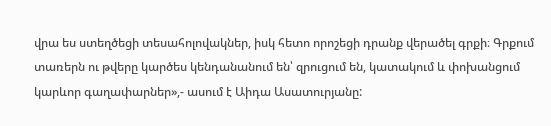վրա ես ստեղծեցի տեսահոլովակներ, իսկ հետո որոշեցի դրանք վերածել գրքի։ Գրքում տառերն ու թվերը կարծես կենդանանում են՝ զրուցում են, կատակում և փոխանցում կարևոր գաղափարներ»,- ասում է Աիդա Ասատուրյանը: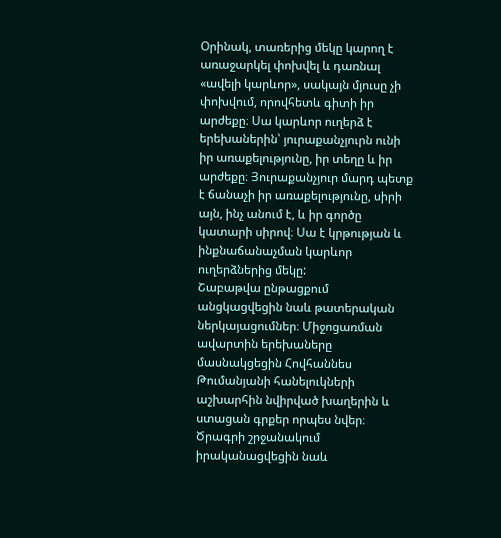Օրինակ, տառերից մեկը կարող է առաջարկել փոխվել և դառնալ «ավելի կարևոր», սակայն մյուսը չի փոխվում, որովհետև գիտի իր արժեքը։ Սա կարևոր ուղերձ է երեխաներին՝ յուրաքանչյուրն ունի իր առաքելությունը, իր տեղը և իր արժեքը։ Յուրաքանչյուր մարդ պետք է ճանաչի իր առաքելությունը, սիրի այն, ինչ անում է, և իր գործը կատարի սիրով։ Սա է կրթության և ինքնաճանաչման կարևոր ուղերձներից մեկը:
Շաբաթվա ընթացքում անցկացվեցին նաև թատերական ներկայացումներ։ Միջոցառման ավարտին երեխաները մասնակցեցին Հովհաննես Թումանյանի հանելուկների աշխարհին նվիրված խաղերին և ստացան գրքեր որպես նվեր։ Ծրագրի շրջանակում իրականացվեցին նաև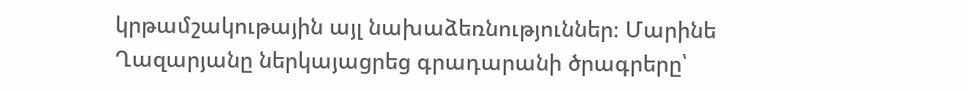կրթամշակութային այլ նախաձեռնություններ։ Մարինե Ղազարյանը ներկայացրեց գրադարանի ծրագրերը՝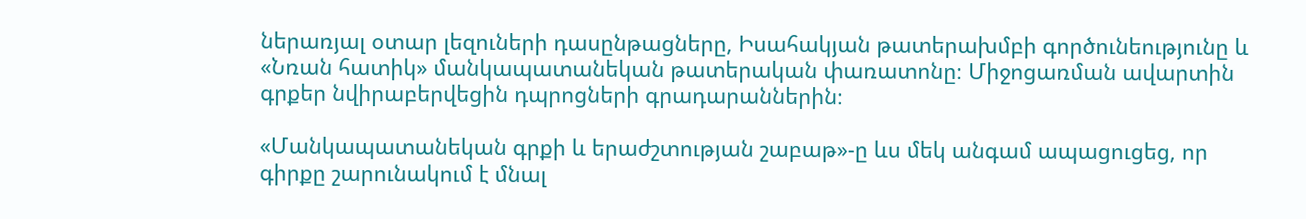ներառյալ օտար լեզուների դասընթացները, Իսահակյան թատերախմբի գործունեությունը և «Նռան հատիկ» մանկապատանեկան թատերական փառատոնը։ Միջոցառման ավարտին գրքեր նվիրաբերվեցին դպրոցների գրադարաններին։

«Մանկապատանեկան գրքի և երաժշտության շաբաթ»-ը ևս մեկ անգամ ապացուցեց, որ գիրքը շարունակում է մնալ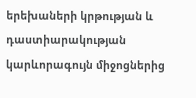երեխաների կրթության և դաստիարակության կարևորագույն միջոցներից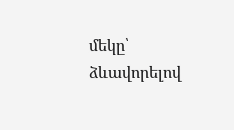մեկը՝ ձևավորելով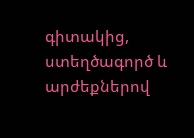գիտակից, ստեղծագործ և արժեքներով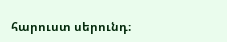հարուստ սերունդ։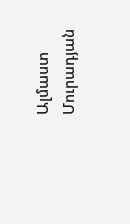Ալմաստ Մուրադյան